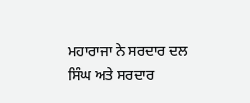ਮਹਾਰਾਜਾ ਨੇ ਸਰਦਾਰ ਦਲ ਸਿੰਘ ਅਤੇ ਸਰਦਾਰ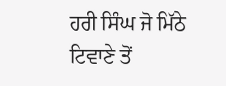ਹਰੀ ਸਿੰਘ ਜੋ ਮਿੱਠੇ ਟਿਵਾਣੇ ਤੋਂ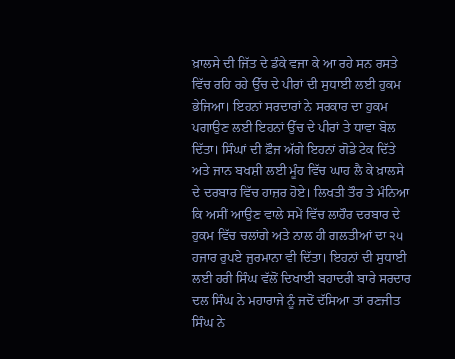ਖ਼ਾਲਸੇ ਦੀ ਜਿੱਤ ਦੇ ਡੰਕੇ ਵਜਾ ਕੇ ਆ ਰਹੇ ਸਨ ਰਸਤੇ ਵਿੱਚ ਰਹਿ ਰਹੇ ਉੱਚ ਦੇ ਪੀਰਾਂ ਦੀ ਸੁਧਾਈ ਲਈ ਹੁਕਮ ਭੇਜਿਆ। ਇਹਨਾਂ ਸਰਦਾਰਾਂ ਨੇ ਸਰਕਾਰ ਦਾ ਹੁਕਮ ਪਗਾਉਣ ਲਈ ਇਹਨਾਂ ਉੱਚ ਦੇ ਪੀਰਾਂ ਤੇ ਧਾਵਾ ਬੋਲ ਦਿੱਤਾ। ਸਿੰਘਾਂ ਦੀ ਫ਼ੌਜ ਅੱਗੇ ਇਹਨਾਂ ਗੋਡੇ ਟੇਕ ਦਿੱਤੇ ਅਤੇ ਜਾਨ ਬਖਸ਼ੀ ਲਈ ਮੂੰਹ ਵਿੱਚ ਘਾਹ ਲੈ ਕੇ ਖ਼ਾਲਸੇ ਦੇ ਦਰਬਾਰ ਵਿੱਚ ਹਾਜ਼ਰ ਹੋਏ। ਲਿਖਤੀ ਤੌਰ ਤੇ ਮੰਨਿਆ ਕਿ ਅਸੀਂ ਆਉਣ ਵਾਲੇ ਸਮੇਂ ਵਿੱਚ ਲਾਹੌਰ ਦਰਬਾਰ ਦੇ ਹੁਕਮ ਵਿੱਚ ਚਲਾਂਗੇ ਅਤੇ ਨਾਲ ਹੀ ਗਲਤੀਆਂ ਦਾ ੨੫ ਹਜਾਰ ਰੁਪਏ ਜੁਰਮਾਨਾ ਵੀ ਦਿੱਤਾ। ਇਹਨਾਂ ਦੀ ਸੁਧਾਈ ਲਈ ਹਰੀ ਸਿੰਘ ਵੱਲੋਂ ਦਿਖਾਈ ਬਹਾਦਰੀ ਬਾਰੇ ਸਰਦਾਰ ਦਲ ਸਿੰਘ ਨੇ ਮਹਾਰਾਜੇ ਨੂੰ ਜਦੋਂ ਦੱਸਿਆ ਤਾਂ ਰਣਜੀਤ ਸਿੰਘ ਨੇ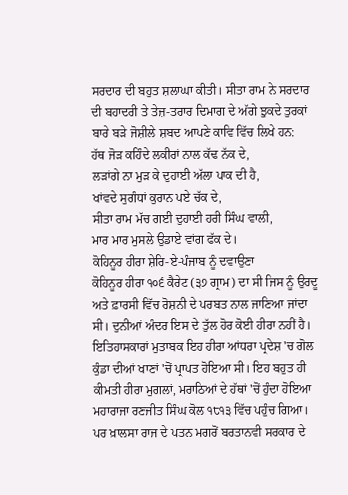ਸਰਦਾਰ ਦੀ ਬਹੁਤ ਸ਼ਲਾਘਾ ਕੀਤੀ। ਸੀਤਾ ਰਾਮ ਨੇ ਸਰਦਾਰ ਦੀ ਬਹਾਦਰੀ ਤੇ ਤੇਜ਼-ਤਰਾਰ ਦਿਮਾਗ ਦੇ ਅੱਗੇ ਝੁਕਦੇ ਤੁਰਕਾਂ ਬਾਰੇ ਬੜੇ ਜੋਸ਼ੀਲੇ ਸ਼ਬਦ ਆਪਣੇ ਕਾਵਿ ਵਿੱਚ ਲਿਖੇ ਹਨ:
ਹੱਥ ਜੋੜ ਕਹਿੰਦੇ ਲਕੀਰਾਂ ਨਾਲ ਕੱਢ ਨੱਕ ਦੇ,
ਲੜਾਂਗੇ ਨਾ ਮੁੜ ਕੇ ਦੁਹਾਈ ਅੱਲਾ ਪਾਕ ਦੀ ਹੈ,
ਖਾਂਵਦੇ ਸੁਗੰਧਾਂ ਕੁਰਾਨ ਪਏ ਚੱਕ ਦੇ,
ਸੀਤਾ ਰਾਮ ਮੱਚ ਗਈ ਦੁਹਾਈ ਹਰੀ ਸਿੰਘ ਵਾਲੀ,
ਮਾਰ ਮਾਰ ਮੁਸਲੇ ਉਡਾਏ ਵਾਂਗ ਫੱਕ ਦੇ।
ਕੋਹਿਨੂਰ ਹੀਰਾ ਸ਼ੇਰਿ-ਏ-ਪੰਜਾਬ ਨੂੰ ਦਵਾਉਣਾ
ਕੋਹਿਨੂਰ ਹੀਰਾ ੧੦੬ ਕੈਰੇਟ (੩੭ ਗ੍ਰਾਮ) ਦਾ ਸੀ ਜਿਸ ਨੂੰ ਉਰਦੂ ਅਤੇ ਫ਼ਾਰਸੀ ਵਿੱਚ ਰੋਸ਼ਨੀ ਦੇ ਪਰਬਤ ਨਾਲ ਜਾਣਿਆ ਜਾਂਦਾ ਸੀ। ਦੁਨੀਆਂ ਅੰਦਰ ਇਸ ਦੇ ਤੁੱਲ ਹੋਰ ਕੋਈ ਹੀਰਾ ਨਹੀਂ ਹੈ। ਇਤਿਹਾਸਕਾਰਾਂ ਮੁਤਾਬਕ ਇਹ ਹੀਰਾ ਆਂਧਰਾ ਪ੍ਰਦੇਸ਼ 'ਚ ਗੋਲ ਕੁੰਡਾ ਦੀਆਂ ਖਾਣਾਂ 'ਚੋਂ ਪ੍ਰਾਪਤ ਹੋਇਆ ਸੀ। ਇਹ ਬਹੁਤ ਹੀ ਕੀਮਤੀ ਹੀਰਾ ਮੁਗਲਾਂ, ਮਰਾਠਿਆਂ ਦੇ ਹੱਥਾਂ 'ਚੋਂ ਹੁੰਦਾ ਹੋਇਆ ਮਹਾਰਾਜਾ ਰਣਜੀਤ ਸਿੰਘ ਕੋਲ ੧੮੧੩ ਵਿੱਚ ਪਹੁੰਚ ਗਿਆ। ਪਰ ਖ਼ਾਲਸਾ ਰਾਜ ਦੇ ਪਤਨ ਮਗਰੋਂ ਬਰਤਾਨਵੀ ਸਰਕਾਰ ਦੇ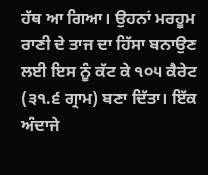ਹੱਥ ਆ ਗਿਆ। ਉਹਨਾਂ ਮਰਹੂਮ ਰਾਣੀ ਦੇ ਤਾਜ ਦਾ ਹਿੱਸਾ ਬਨਾਉਣ ਲਈ ਇਸ ਨੂੰ ਕੱਟ ਕੇ ੧੦੫ ਕੈਰੇਟ (੩੧.੬ ਗ੍ਰਾਮ) ਬਣਾ ਦਿੱਤਾ। ਇੱਕ ਅੰਦਾਜੇ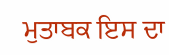ਮੁਤਾਬਕ ਇਸ ਦਾ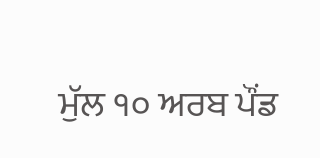ਮੁੱਲ ੧੦ ਅਰਬ ਪੌਂਡ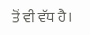ਤੋਂ ਵੀ ਵੱਧ ਹੈ।